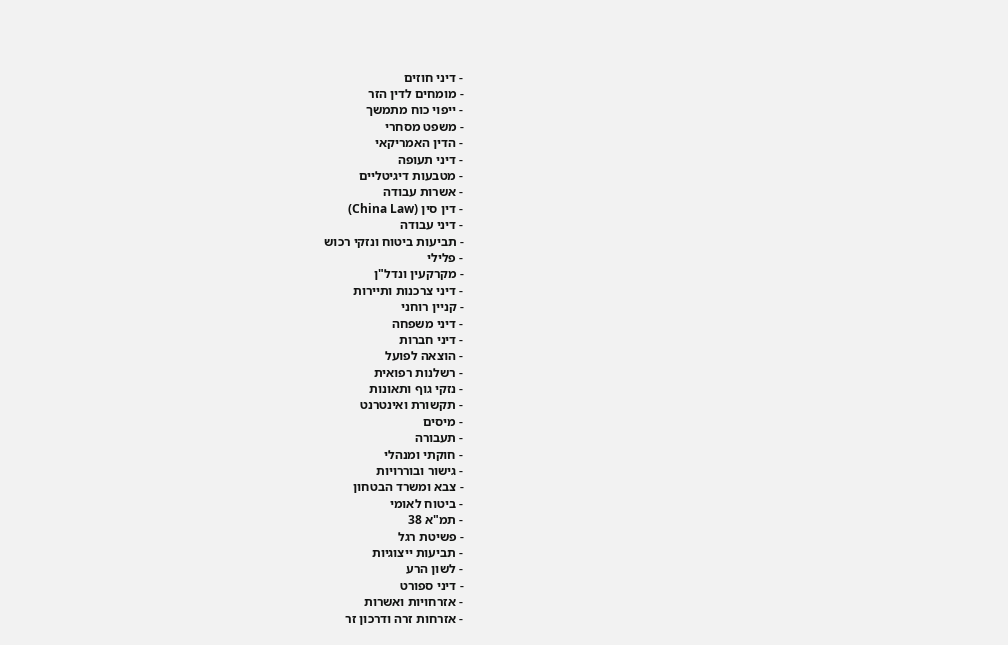- דיני חוזים
- מומחים לדין הזר
- ייפוי כוח מתמשך
- משפט מסחרי
- הדין האמריקאי
- דיני תעופה
- מטבעות דיגיטליים
- אשרות עבודה
- דין סין (China Law)
- דיני עבודה
- תביעות ביטוח ונזקי רכוש
- פלילי
- מקרקעין ונדל"ן
- דיני צרכנות ותיירות
- קניין רוחני
- דיני משפחה
- דיני חברות
- הוצאה לפועל
- רשלנות רפואית
- נזקי גוף ותאונות
- תקשורת ואינטרנט
- מיסים
- תעבורה
- חוקתי ומנהלי
- גישור ובוררויות
- צבא ומשרד הבטחון
- ביטוח לאומי
- תמ"א 38
- פשיטת רגל
- תביעות ייצוגיות
- לשון הרע
- דיני ספורט
- אזרחויות ואשרות
- אזרחות זרה ודרכון זר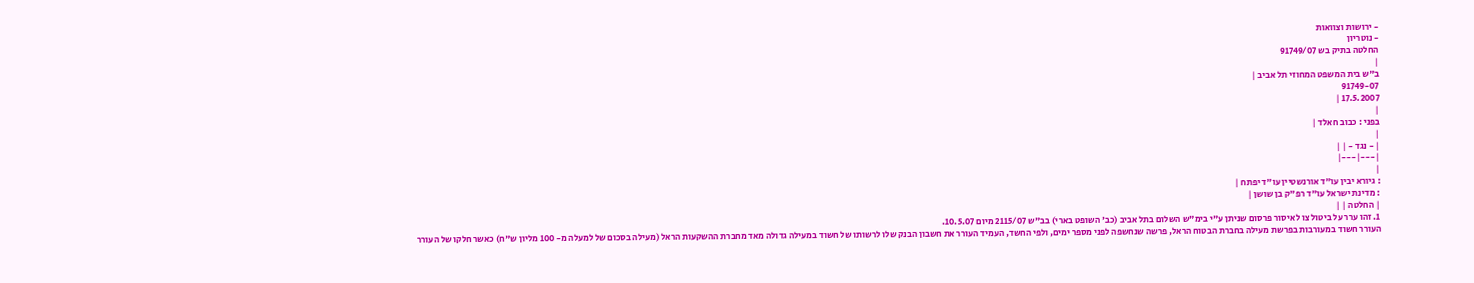- ירושות וצוואות
- נוטריון
החלטה בתיק בש 91749/07
|
ב"ש בית המשפט המחוזי תל אביב |
91749-07
17.5.2007 |
|
בפני : כבוב חאלד |
|
| - נגד - | |
|---|---|
|
: גיורא יבין עו"ד אורנשטיין עו"ד יפתח |
: מדינת ישראל עו"ד רפ"ק בן שושן |
| החלטה | |
1. זהו ערר על ביטול צו לאיסור פרסום שניתן ע"י בימ"ש השלום בתל אביב (כב' השופט בארי) בב"ש 2115/07 מיום 10.5.07.
העורר חשוד במעורבות בפרשת מעילה בחברת הבטוח הראל, פרשה שנחשפה לפני מספר ימים, ולפי החשד, העמיד העורר את חשבון הבנק שלו לרשותו של חשוד במעילה גדולה מאד מחברת ההשקעות הראל (מעילה בסכום של למעלה מ- 100 מליון ש"ח) כאשר חלקו של העורר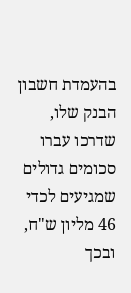בהעמדת חשבון הבנק שלו, שדרכו עברו סכומים גדולים שמגיעים לכדי 46 מליון ש"ח, ובכך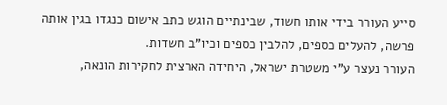סייע העורר בידי אותו חשוד, שבינתיים הוגש כתב אישום כנגדו בגין אותה פרשה, להעלים כספים, להלבין כספים וכיו"ב חשדות.
העורר נעצר ע"י משטרת ישראל, היחידה הארצית לחקירות הונאה,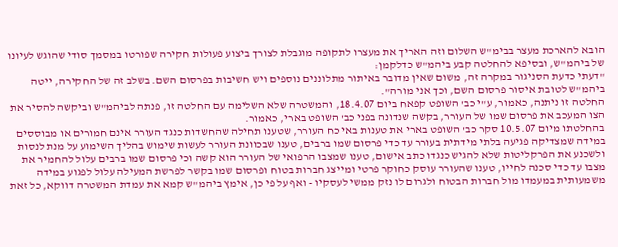הובא להארכת מעצר בבימ"ש השלום וזה האריך את מעצרו לתקופה מוגבלת לצורך ביצוע פעולות חקירה שפורטו במסמך סודי שהוגש לעיונו של ביהמ"ש, ובסיפא להחלטה קבע ביהמ"ש כדלקמן:
"דעתי כדעת הסניגור במקרה זה, משום שאין מדובר באיתור מתלוננים נוספים ויש חשיבות בפרסום השם. בשלב זה של החקירה, ייטה ביהמ"ש לטובת איסור פרסום השם, וכך אני מורה".
החלטה זו ניתנה, כאמור, ע"י כב' השופט קפאח ביום 18.4.07, והמשטרה שלא השלימה עם החלטה זו, פנתה לביהמ"ש וביקשה להסיר את הצו המעכב את פרסום שמו של העורר, בקשה שנדונה בפני כב' השופט בארי, כאמור.
בהחלטתו מיום 10.5.07 סקר כב' השופט בארי את טענות באי כח העורר, שטענו תחילה שהחשדות כנגד העורר אינם חמורים או מבוססים במידה שמצדיקה פגיעה בלתי מידתית בעורר עד כדי פרסום שמו ברבים, טענו שבכוונת העורר לעשות שימוש בהליך השימוע על מנת לנסות ולשכנע את הפרקליטות שלא להגיש כנגדו כתב אישום, טענו שמצבו הרפואי של העורר הוא קשה וכי פרסום שמו ברבים עלול להחמיר את מצבו עד כדי סכנה לחייו, טענו שהעורר עוסק כחוקר פרטי ומייצג חברות בטוח ופרסום שמו בקשר לפרשת המעילה עלול לפגוע במידה משמעותית במעמדו מול חברות הבטוח ולגרום לו נזק ממשי לעסקיו - ואף על פי כן, אימץ ביהמ"ש קמא את עמדת המשטרה דווקא, כל זאת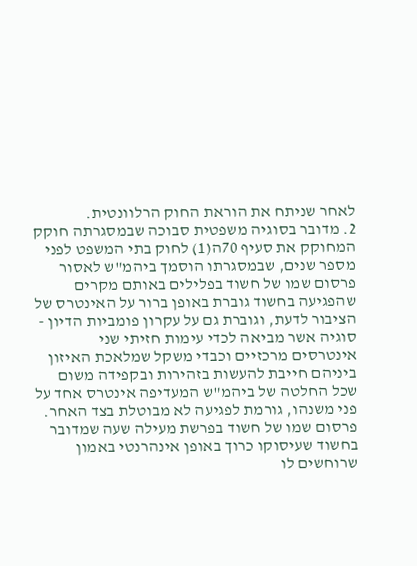לאחר שניתח את הוראת החוק הרלוונטית.
2. מדובר בסוגיה משפטית סבוכה שבמסגרתה חוקק המחוקק את סעיף 70ה(1) לחוק בתי המשפט לפני מספר שנים, שבמסגרתו הוסמך ביהמ"ש לאסור פרסום שמו של חשוד בפלילים באותם מקרים שהפגיעה בחשוד גוברת באופן ברור על האינטרס של הציבור לדעת, וגוברת גם על עקרון פומביות הדיון - סוגיה אשר מביאה לכדי עימות חזיתי שני אינטרסים מרכזיים וכבדי משקל שמלאכת האיזון ביניהם חייבת להעשות בזהירות ובקפידה משום שכל החלטה של ביהמ"ש המעדיפה אינטרס אחד על פני משנהו, גורמת לפגיעה לא מבוטלת בצד האחר.
פרסום שמו של חשוד בפרשת מעילה שעה שמדובר בחשוד שעיסוקו כרוך באופן אינהרנטי באמון שרוחשים לו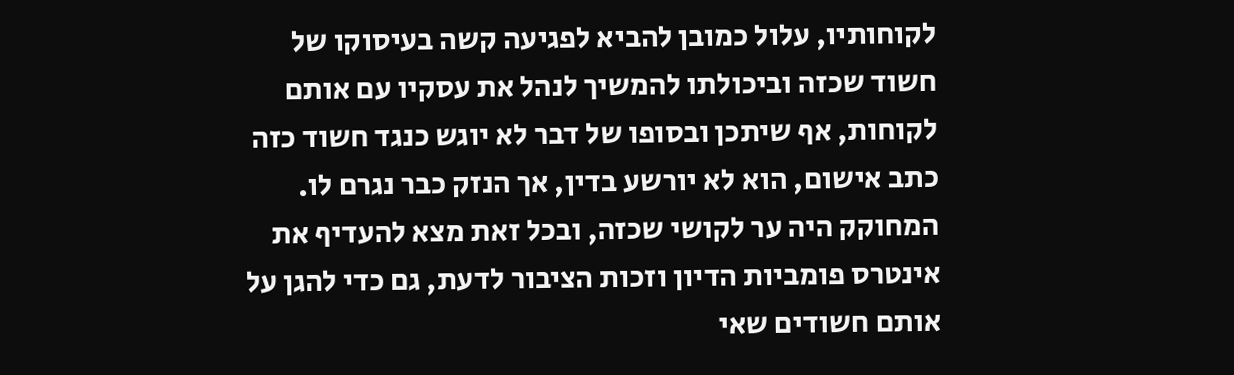לקוחותיו, עלול כמובן להביא לפגיעה קשה בעיסוקו של חשוד שכזה וביכולתו להמשיך לנהל את עסקיו עם אותם לקוחות, אף שיתכן ובסופו של דבר לא יוגש כנגד חשוד כזה כתב אישום, הוא לא יורשע בדין, אך הנזק כבר נגרם לו.
המחוקק היה ער לקושי שכזה, ובכל זאת מצא להעדיף את אינטרס פומביות הדיון וזכות הציבור לדעת, גם כדי להגן על אותם חשודים שאי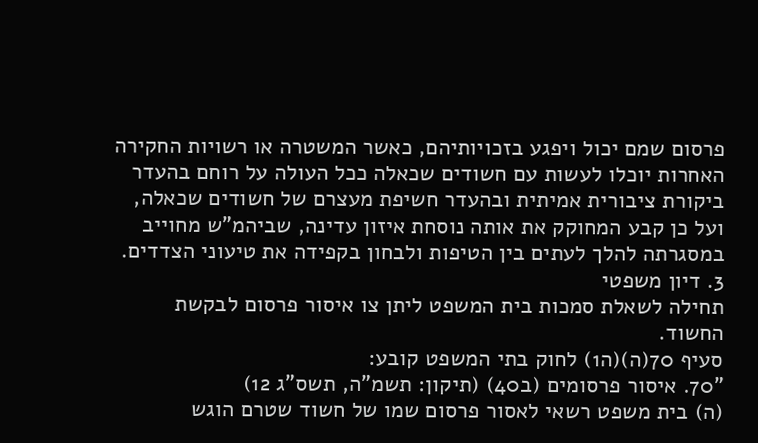פרסום שמם יכול ויפגע בזכויותיהם, כאשר המשטרה או רשויות החקירה האחרות יוכלו לעשות עם חשודים שכאלה ככל העולה על רוחם בהעדר ביקורת ציבורית אמיתית ובהעדר חשיפת מעצרם של חשודים שכאלה, ועל כן קבע המחוקק את אותה נוסחת איזון עדינה, שביהמ"ש מחוייב במסגרתה להלך לעתים בין הטיפות ולבחון בקפידה את טיעוני הצדדים.
3. דיון משפטי
תחילה לשאלת סמכות בית המשפט ליתן צו איסור פרסום לבקשת החשוד.
סעיף 70(ה)(ה1) לחוק בתי המשפט קובע:
"70. איסור פרסומים (ב40) (תיקון: תשמ"ה, תשס"ג 12)
(ה) בית משפט רשאי לאסור פרסום שמו של חשוד שטרם הוגש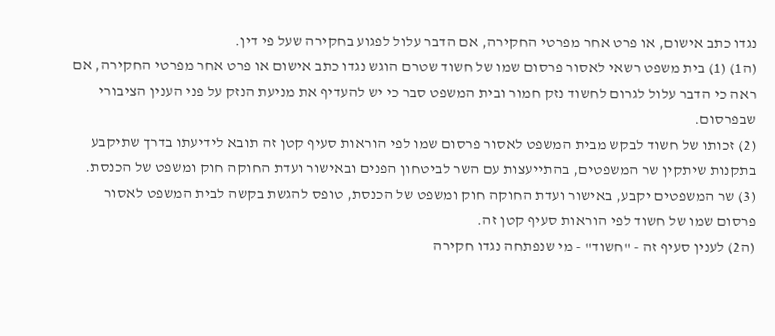נגדו כתב אישום, או פרט אחר מפרטי החקירה, אם הדבר עלול לפגוע בחקירה שעל פי דין.
(ה1) (1) בית משפט רשאי לאסור פרסום שמו של חשוד שטרם הוגש נגדו כתב אישום או פרט אחר מפרטי החקירה, אם ראה כי הדבר עלול לגרום לחשוד נזק חמור ובית המשפט סבר כי יש להעדיף את מניעת הנזק על פני הענין הציבורי שבפרסום.
(2) זכותו של חשוד לבקש מבית המשפט לאסור פרסום שמו לפי הוראות סעיף קטן זה תובא לידיעתו בדרך שתיקבע בתקנות שיתקין שר המשפטים, בהתייעצות עם השר לביטחון הפנים ובאישור ועדת החוקה חוק ומשפט של הכנסת.
(3) שר המשפטים יקבע, באישור ועדת החוקה חוק ומשפט של הכנסת, טופס להגשת בקשה לבית המשפט לאסור פרסום שמו של חשוד לפי הוראות סעיף קטן זה.
(ה2) לענין סעיף זה - "חשוד" - מי שנפתחה נגדו חקירה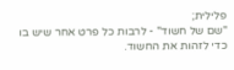פלילית;
"שם של חשוד" - לרבות כל פרט אחר שיש בו כדי לזהות את החשוד.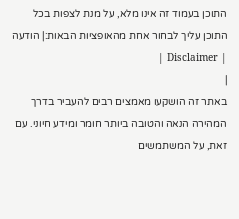התוכן בעמוד זה אינו מלא, על מנת לצפות בכל התוכן עליך לבחור אחת מהאופציות הבאות:| הודעה | Disclaimer |
|
באתר זה הושקעו מאמצים רבים להעביר בדרך המהירה הנאה והטובה ביותר חומר ומידע חיוני. עם זאת, על המשתמשים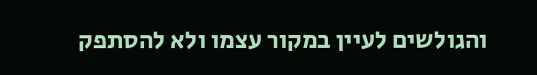והגולשים לעיין במקור עצמו ולא להסתפק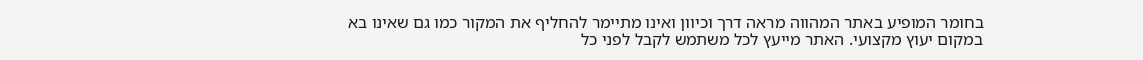בחומר המופיע באתר המהווה מראה דרך וכיוון ואינו מתיימר להחליף את המקור כמו גם שאינו בא במקום יעוץ מקצועי. האתר מייעץ לכל משתמש לקבל לפני כל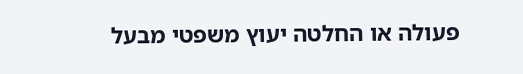פעולה או החלטה יעוץ משפטי מבעל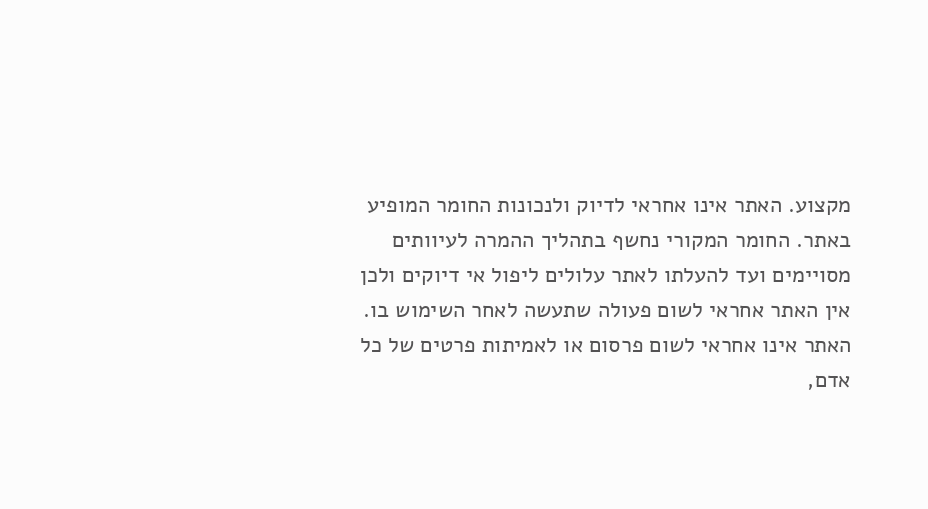מקצוע. האתר אינו אחראי לדיוק ולנכונות החומר המופיע באתר. החומר המקורי נחשף בתהליך ההמרה לעיוותים מסויימים ועד להעלתו לאתר עלולים ליפול אי דיוקים ולכן אין האתר אחראי לשום פעולה שתעשה לאחר השימוש בו. האתר אינו אחראי לשום פרסום או לאמיתות פרטים של כל אדם,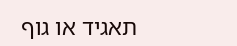תאגיד או גוף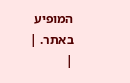המופיע באתר. |
|